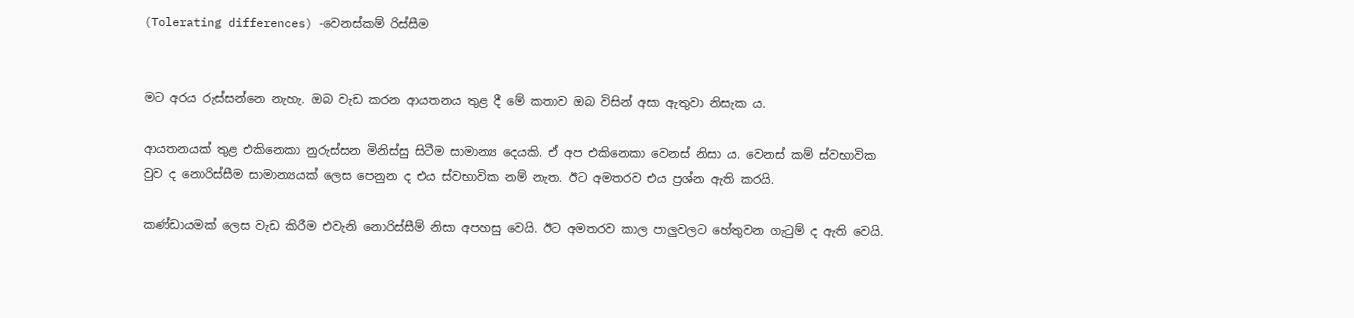(Tolerating differences) -වෙනස්කම් රිස්සීම


මට අරය රුස්සන්නෙ නැහැ. ඔබ වැඩ කරන ආයතනය තුළ දී මේ කතාව ඔබ විසින් අසා ඇතුවා නිසැක ය.

ආයතනයක් තුළ එකිනෙකා නුරුස්සන මිනිස්සු සිටීම සාමාන්‍ය දෙයකි. ඒ අප එකිනෙකා වෙනස් නිසා ය. වෙනස් කම් ස්වභාවික වුව ද නොරිස්සීම සාමාන්‍යයක් ලෙස පෙනුන ද එය ස්වභාවික නම් නැත. ඊට අමතරව එය ප්‍රශ්න ඇති කරයි.

කණ්ඩායමක් ලෙස වැඩ කිරීම එවැනි නොරිස්සීම් නිසා අපහසු වෙයි. ඊට අමතරව කාල පාලුවලට හේතුවන ගැටුම් ද ඇති වෙයි.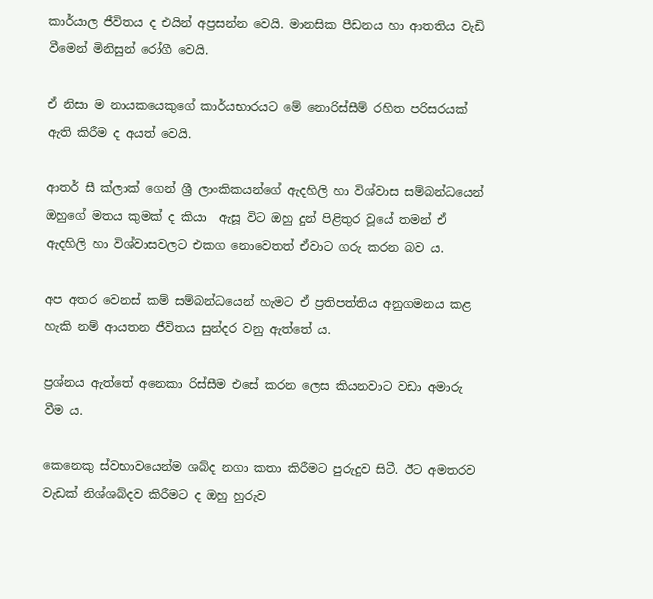කාර්යාල ජීවිතය ද එයින් අප්‍රසන්න වෙයි. මානසික පීඩනය හා ආතතිය වැඩි වීමෙන් මිනිසුන් රෝගී වෙයි.

ඒ නිසා ම නායකයෙකුගේ කාර්යභාරයට මේ නොරිස්සීම් රහිත පරිසරයක් ඇති කිරීම ද අයත් වෙයි.

ආතර් සී ක්ලාක් ගෙන් ශ්‍රී ලාංකිකයන්ගේ ඇදහිලි හා විශ්වාස සම්බන්ධයෙන් ඔහුගේ මතය කුමක් ද කියා  ඇසූ විට ඔහු දුන් පිළිතුර වූයේ තමන් ඒ ඇදහිලි හා විශ්වාසවලට එකග නොවෙතත් ඒවාට ගරු කරන බව ය.

අප අතර වෙනස් කම් සම්බන්ධයෙන් හැමට ඒ ප්‍රතිපත්තිය අනුගමනය කළ හැකි නම් ආයතන ජීවිතය සුන්දර වනු ඇත්තේ ය.

ප්‍රශ්නය ඇත්තේ අනෙකා රිස්සීම එසේ කරන ලෙස කියනවාට වඩා අමාරු වීම ය.

කෙනෙකු ස්වභාවයෙන්ම ශබ්ද නගා කතා කිරීමට පුරුදුව සිටී. ඊට අමතරව වැඩක් නිශ්ශබ්දව කිරීමට ද ඔහු හුරුව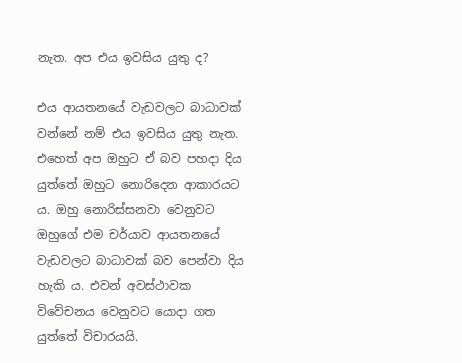නැත. අප එය ඉවසිය යුතු ද?

එය ආයතනයේ වැඩවලට බාධාවක් වන්නේ නම් එය ඉවසිය යුතු නැත. එහෙත් අප ඔහුට ඒ බව පහදා දිය යුත්තේ ඔහුට නොරිදෙන ආකාරයට ය. ඔහු නොරිස්සනවා වෙනුවට ඔහුගේ එම චර්යාව ආයතනයේ වැඩවලට බාධාවක් බව පෙන්වා දිය හැකි ය. එවන් අවස්ථාවක විවේචනය වෙනුවට යොදා ගත යුත්තේ විචාරයයි.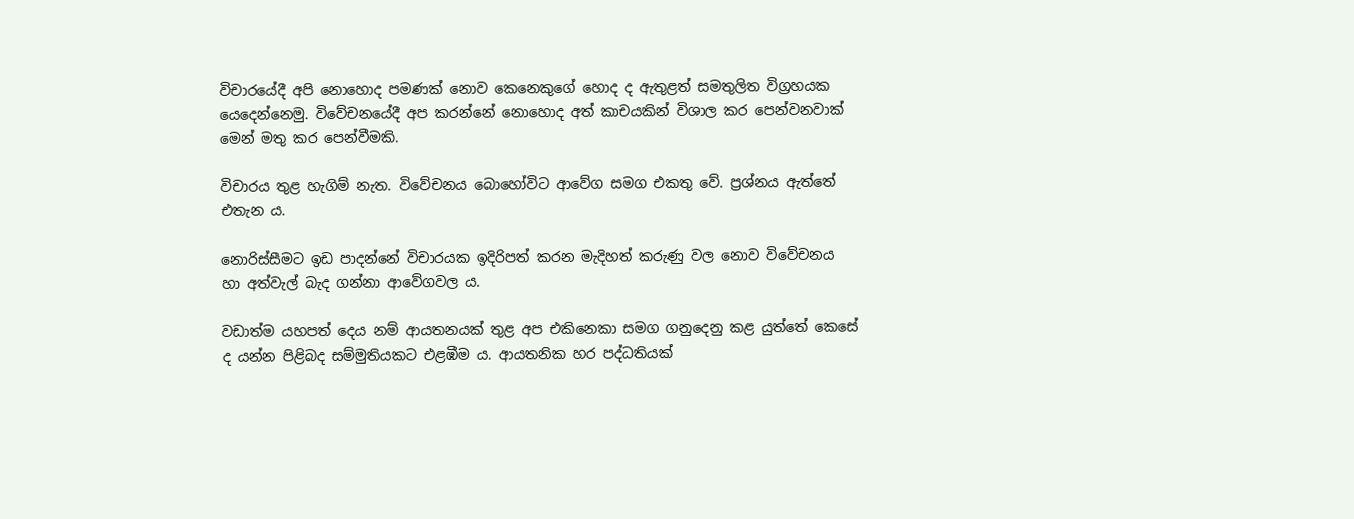විචාරයේදී අපි නොහොද පමණක් නොව කෙනෙකුගේ හොද ද ඇතුළත් සමතුලිත විග්‍රහයක යෙදෙන්නෙමු. විවේචනයේදී අප කරන්නේ නොහොද අත් කාචයකින් විශාල කර පෙන්වනවාක් මෙන් මතු කර පෙන්වීමකි.

විචාරය තුළ හැගිම් නැත. විවේචනය බොහෝවිට ආවේග සමග එකතු වේ. ප්‍රශ්නය ඇත්තේ එතැන ය.

නොරිස්සීමට ඉඩ පාදන්නේ විචාරයක ඉදිරිපත් කරන මැදිහත් කරුණු වල නොව විවේචනය හා අත්වැල් බැද ගන්නා ආවේගවල ය.

වඩාත්ම යහපත් දෙය නම් ආයතනයක් තුළ අප එකිනෙකා සමග ගනුදෙනු කළ යුත්තේ කෙසේ ද යන්න පිළිබද සම්මුතියකට එළඹීම ය. ආයතනික හර පද්ධතියක්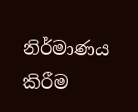නිර්මාණය කිරීම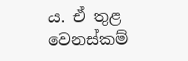ය. ඒ තුළ වෙනස්කම්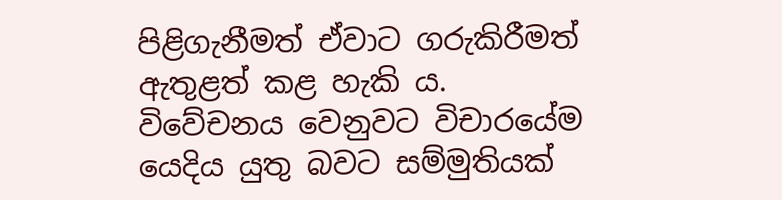පිළිගැනීමත් ඒවාට ගරුකිරීමත් ඇතුළත් කළ හැකි ය. විවේචනය වෙනුවට විචාරයේම යෙදිය යුතු බවට සම්මුතියක්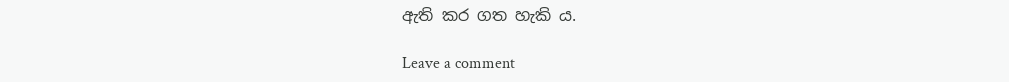ඇති කර ගත හැකි ය.

Leave a comment